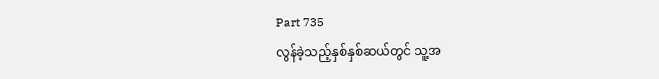Part 735
လွန်ခဲ့သည့်နှစ်နှစ်ဆယ်တွင် သူ့အ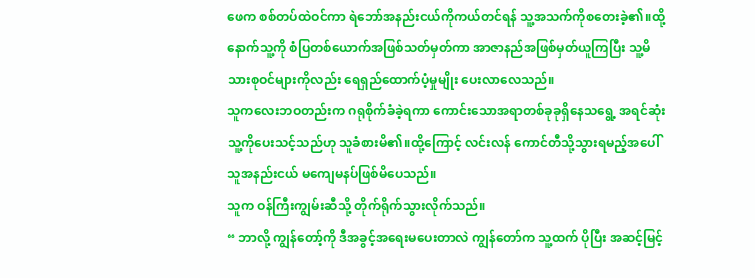ဖေက စစ်တပ်ထဲဝင်ကာ ရဲဘော်အနည်းငယ်ကိုကယ်တင်ရန် သူ့အသက်ကိုစတေးခဲ့၏။ထို့နောက်သူ့ကို စံပြတစ်ယောက်အဖြစ်သတ်မှတ်ကာ အာဇာနည်အဖြစ်မှတ်ယူကြပြီး သူ့မိသားစုဝင်များကိုလည်း ရေရှည်ထောက်ပံ့မှုမျိုး ပေးလာလေသည်။
သူကလေးဘဝတည်းက ဂရုစိုက်ခံခဲ့ရကာ ကောင်းသောအရာတစ်ခုခုရှိနေသရွေ့ အရင်ဆုံးသူ့ကိုပေးသင့်သည်ဟု သူခံစားမိ၏။ထို့ကြောင့် လင်းလန် ကောင်တီသို့သွားရမည့်အပေါ် သူအနည်းငယ် မကျေမနပ်ဖြစ်မိပေသည်။
သူက ဝန်ကြီးကျွမ်းဆီသို့ တိုက်ရိုက်သွားလိုက်သည်။
“ ဘာလို့ ကျွန်တော့်ကို ဒီအခွင့်အရေးမပေးတာလဲ ကျွန်တော်က သူ့ထက် ပိုပြီး အဆင့်မြင့်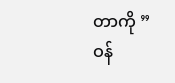တာကို ”
ဝန်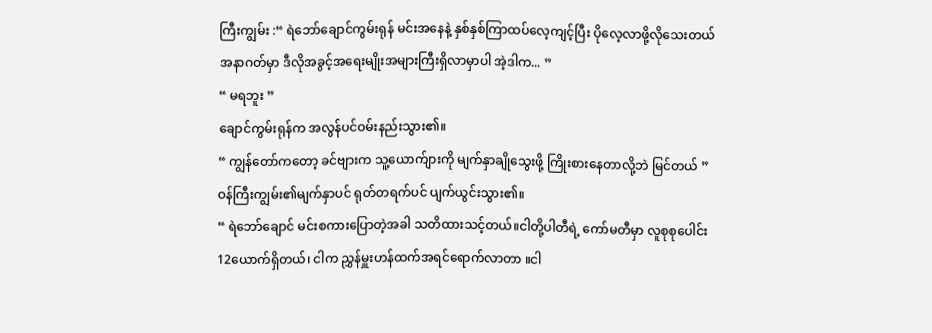ကြီးကျွမ်း :“ ရဲဘော်ချောင်ကွမ်းရုန် မင်းအနေနဲ့ နှစ်နှစ်ကြာထပ်လေ့ကျင့်ပြီး ပိုလေ့လာဖို့လိုသေးတယ် အနာဂတ်မှာ ဒီလိုအခွင့်အရေးမျိုးအများကြီးရှိလာမှာပါ အဲ့ဒါက... ”
“ မရဘူး ”
ချောင်ကွမ်းရုန်က အလွန်ပင်ဝမ်းနည်းသွား၏။
“ ကျွန်တော်ကတော့ ခင်ဗျားက သူ့ယောက်ျားကို မျက်နှာချိုသွေးဖို့ ကြိုးစားနေတာလို့ဘဲ မြင်တယ် ”
ဝန်ကြီးကျွမ်း၏မျက်နှာပင် ရုတ်တရက်ပင် ပျက်ယွင်းသွား၏။
“ ရဲဘော်ချောင် မင်းစကားပြောတဲ့အခါ သတိထားသင့်တယ်။ငါတို့ပါတီရဲ့ ကော်မတီမှာ လူစုစုပေါင်း 12ယောက်ရှိတယ်၊ ငါက ညွှန်မှူးဟန်ထက်အရင်ရောက်လာတာ ။ငါ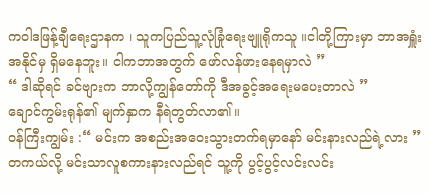ကဝါဒဖြန့်ချီရေးဌာနက ၊ သူကပြည်သူ့လုံခြုံရေးဗျူရိုကသူ ။ငါတို့ကြားမှာ ဘာအရှူံးအနိုင်မှ ရှိမနေဘူး။ ငါကဘာအတွက် ဖော်လန်ဖားနေရမှာလဲ ”
“ ဒါဆိုရင် ခင်ဗျားက ဘာလို့ကျွန်တော်ကို ဒီအခွင့်အရေးမပေးတာလဲ ”
ချောင်ကွမ်းရုန်၏ မျက်နှာက နီရဲတွတ်လာ၏။
ဝန်ကြီးကျွမ်း :“ မင်းက အစည်းအဝေးသွားတက်ရမှာနော် မင်းနားလည်ရဲ့လား ”
တကယ်လို့ မင်းသာလူစကားနားလည်ရင် သူ့ကို ပွင့်ပွင့်လင်းလင်း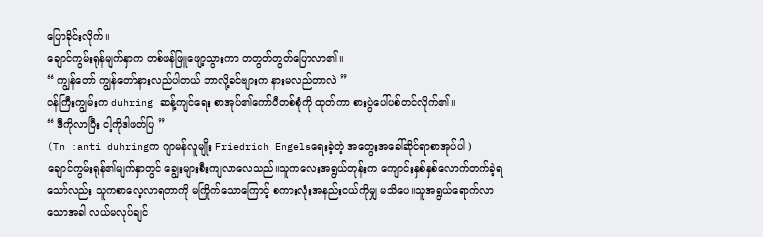ပြောခိုင်းလိုက်။
ချောင်ကွမ်းရုန်မျက်နှာက တစ်ဖန်ဖြူဖျော့သွားကာ တတွတ်တွတ်ပြောလာ၏။
“ ကျွန်တော် ကျွန်တော်နားလည်ပါတယ် ဘာလို့ခင်ဗျားက နားမလည်တာလဲ ”
ဝန်ကြီးကျွမ်းက duhring ဆန့်ကျင်ရေး စာအုပ်၏ကော်ပီတစ်စုံကို ထုတ်ကာ စားပွဲပေါ်ပစ်တင်လိုက်၏။
“ ဒီကိုလာပြီး ငါ့ကိုဒါဖတ်ပြ ”
(Tn :anti duhringက ဂျာမန်လူမျိုး Friedrich Engelsရေးခဲ့တဲ့ အတွေးအခေါ်ဆိုင်ရာစာအုပ်ပါ )
ချောင်ကွမ်းရုန်၏မျက်နှာတွင် ချွေးများစီးကျလာလေသည်။သူကလေးအရွယ်တုန်းက ကျောင်းနှစ်နှစ်လောက်တက်ခဲ့ရသော်လည်း သူကစာလေ့လာရတာကို မကြိုက်သောကြောင့် စကားလုံးအနည်းငယ်ကိုမျှ မသိပေ။သူအရွယ်ရောက်လာသောအခါ လယ်မလုပ်ချင်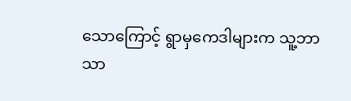သောကြောင့် ရွာမှကေဒါများက သူ့ဘာသာ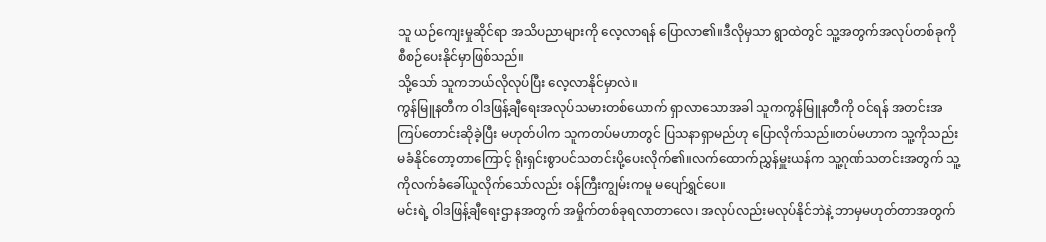သူ ယဉ်ကျေးမှုဆိုင်ရာ အသိပညာများကို လေ့လာရန် ပြောလာ၏။ဒီလိုမှသာ ရွာထဲတွင် သူ့အတွက်အလုပ်တစ်ခုကို စီစဉ်ပေးနိုင်မှာဖြစ်သည်။
သို့သော် သူကဘယ်လိုလုပ်ပြီး လေ့လာနိုင်မှာလဲ။
ကွန်မြူနတီက ဝါဒဖြန့်ချီရေးအလုပ်သမားတစ်ယောက် ရှာလာသောအခါ သူကကွန်မြူနတီကို ဝင်ရန် အတင်းအကြပ်တောင်းဆိုခဲ့ပြီး မဟုတ်ပါက သူကတပ်မဟာတွင် ပြသနာရှာမည်ဟု ပြောလိုက်သည်။တပ်မဟာက သူ့ကိုသည်းမခံနိုင်တော့တာကြောင့် ရိုးရှင်းစွာပင်သတင်းပို့ပေးလိုက်၏။လက်ထောက်ညွှန်မှူးယန်က သူ့ဂုဏ်သတင်းအတွက် သူ့ကိုလက်ခံခေါ်ယူလိုက်သော်လည်း ဝန်ကြီးကျွမ်းကမူ မပျော်ရွှင်ပေ။
မင်းရဲ့ ဝါဒဖြန့်ချီရေးဌာနအတွက် အမှိုက်တစ်ခုရလာတာလေ၊ အလုပ်လည်းမလုပ်နိုင်ဘဲနဲ့ ဘာမှမဟုတ်တာအတွက်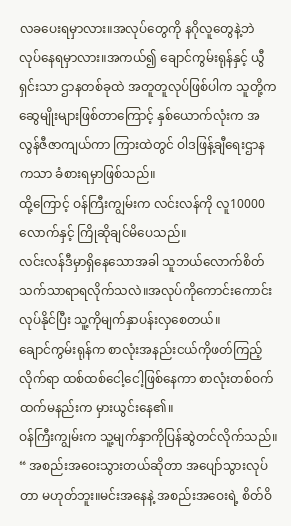လခပေးရမှာလား။အလုပ်တွေကို နဂိုလူတွေနဲ့ဘဲ လုပ်နေရမှာလား။အကယ်၍ ချောင်ကွမ်းရုန်နှင့် ယွီရှင်းသာ ဌာနတစ်ခုထဲ အတူတူလုပ်ဖြစ်ပါက သူတို့ကဆွေမျိုးများဖြစ်တာကြောင့် နှစ်ယောက်လုံးက အလွန်ဇီဇာကျယ်ကာ ကြားထဲတွင် ဝါဒဖြန့်ချီရေးဌာနကသာ ခံစားရမှာဖြစ်သည်။
ထို့ကြောင့် ဝန်ကြီးကျွမ်းက လင်းလန်ကို လူ10000လောက်နှင့် ကြိုဆိုချင်မိပေသည်။
လင်းလန်ဒီမှာရှိနေသောအခါ သူဘယ်လောက်စိတ်သက်သာရာရလိုက်သလဲ။အလုပ်ကိုကောင်းကောင်းလုပ်နိုင်ပြီး သူ့ကိုမျက်နှာပန်းလှစေတယ်။
ချောင်ကွမ်းရုန်က စာလုံးအနည်းငယ်ကိုဖတ်ကြည့်လိုက်ရာ ထစ်ထစ်ငေါ့ငေါ့ဖြစ်နေကာ စာလုံးတစ်ဝက်ထက်မနည်းက မှားယွင်းနေ၏။
ဝန်ကြီးကျွမ်းက သူ့မျက်နှာကိုပြန်ဆွဲတင်လိုက်သည်။
“ အစည်းအဝေးသွားတယ်ဆိုတာ အပျော်သွားလုပ်တာ မဟုတ်ဘူး။မင်းအနေနဲ့ အစည်းအဝေးရဲ့ စိတ်ဝိ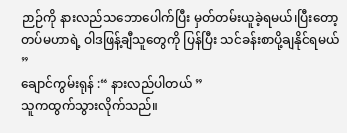ဉာဉ်ကို နားလည်သဘောပေါက်ပြီး မှတ်တမ်းယူခဲ့ရမယ်၊ပြီးတော့ တပ်မဟာရဲ့ ဝါဒဖြန့်ချီသူတွေကို ပြန်ပြီး သင်ခန်းစာပို့ချနိုင်ရမယ် ”
ချောင်ကွမ်းရုန် :“ နားလည်ပါတယ် ”
သူကထွက်သွားလိုက်သည်။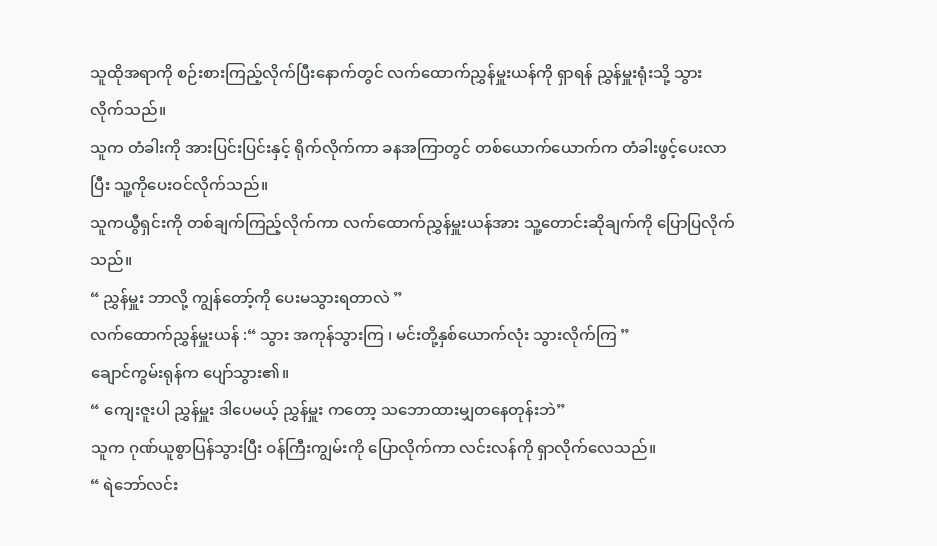သူထိုအရာကို စဉ်းစားကြည့်လိုက်ပြီးနောက်တွင် လက်ထောက်ညွှန်မှူးယန်ကို ရှာရန် ညွှန်မှူးရုံးသို့ သွားလိုက်သည်။
သူက တံခါးကို အားပြင်းပြင်းနှင့် ရိုက်လိုက်ကာ ခနအကြာတွင် တစ်ယောက်ယောက်က တံခါးဖွင့်ပေးလာပြီး သူ့ကိုပေးဝင်လိုက်သည်။
သူကယွီရှင်းကို တစ်ချက်ကြည့်လိုက်ကာ လက်ထောက်ညွှန်မှူးယန်အား သူ့တောင်းဆိုချက်ကို ပြောပြလိုက်သည်။
“ ညွှန်မှူး ဘာလို့ ကျွန်တော့်ကို ပေးမသွားရတာလဲ ”
လက်ထောက်ညွှန်မှူးယန် :“ သွား အကုန်သွားကြ ၊ မင်းတို့နှစ်ယောက်လုံး သွားလိုက်ကြ ”
ချောင်ကွမ်းရုန်က ပျော်သွား၏။
“ ကျေးဇူးပါ ညွှန်မှူး ဒါပေမယ့် ညွှန်မှူး ကတော့ သဘောထားမျှတနေတုန်းဘဲ”
သူက ဂုဏ်ယူစွာပြန်သွားပြီး ဝန်ကြီးကျွမ်းကို ပြောလိုက်ကာ လင်းလန်ကို ရှာလိုက်လေသည်။
“ ရဲဘော်လင်း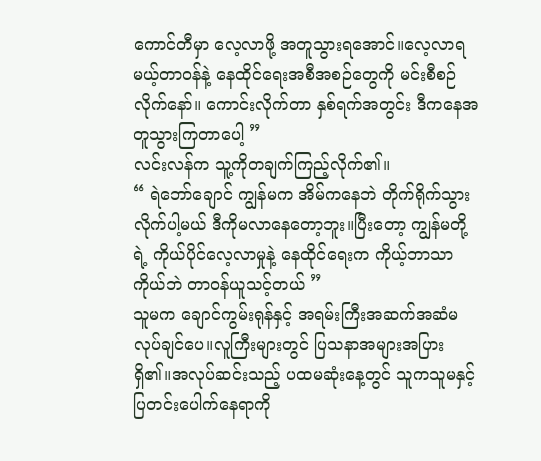ကောင်တီမှာ လေ့လာဖို့ အတူသွားရအောင်။လေ့လာရမယ့်တာဝန်နဲ့ နေထိုင်ရေးအစီအစဉ်တွေကို မင်းစီစဉ်လိုက်နော်။ ကောင်းလိုက်တာ နှစ်ရက်အတွင်း ဒီကနေအတူသွားကြတာပေါ့ ”
လင်းလန်က သူ့ကိုတချက်ကြည့်လိုက်၏။
“ ရဲဘော်ချောင် ကျွန်မက အိမ်ကနေဘဲ တိုက်ရိုက်သွားလိုက်ပါ့မယ် ဒီကိုမလာနေတော့ဘူး။ပြီးတော့ ကျွန်မတို့ရဲ့ ကိုယ်ပိုင်လေ့လာမှုနဲ့ နေထိုင်ရေးက ကိုယ့်ဘာသာကိုယ်ဘဲ တာဝန်ယူသင့်တယ် ”
သူမက ချောင်ကွမ်းရုန်နှင့် အရမ်းကြီးအဆက်အဆံမလုပ်ချင်ပေ။လူကြီးများတွင် ပြသနာအများအပြားရှိ၏။အလုပ်ဆင်းသည့် ပထမဆုံးနေ့တွင် သူကသူမနှင့် ပြတင်းပေါက်နေရာကို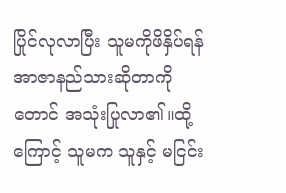ပြိုင်လုလာပြီး သူမကိုဖိနှိပ်ရန် အာဇာနည်သားဆိုတာကိုတောင် အသုံးပြုလာ၏။ထို့ကြောင့် သူမက သူနှင့် မငြင်း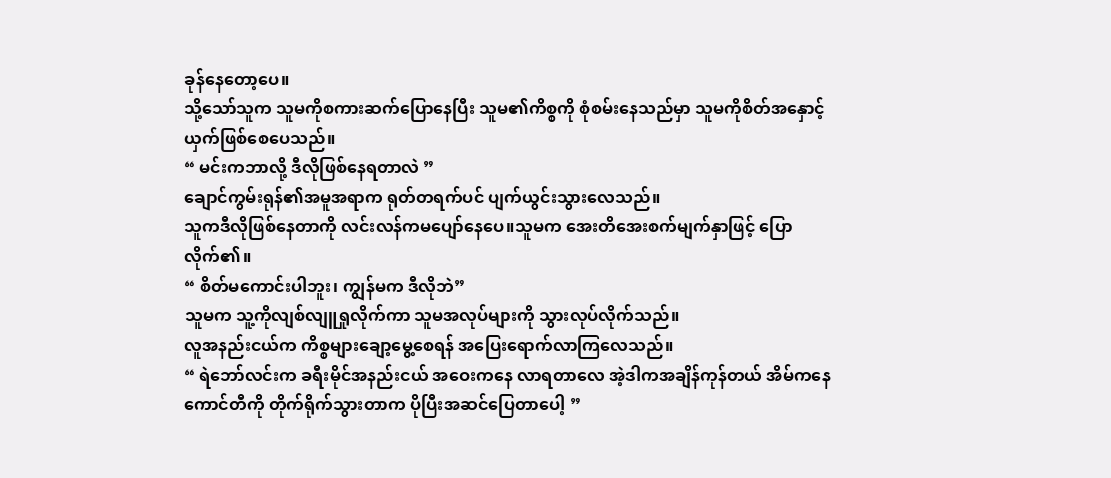ခုန်နေတော့ပေ။
သို့သော်သူက သူမကိုစကားဆက်ပြောနေပြီး သူမ၏ကိစ္စကို စုံစမ်းနေသည်မှာ သူမကိုစိတ်အနှောင့်ယှက်ဖြစ်စေပေသည်။
“ မင်းကဘာလို့ ဒီလိုဖြစ်နေရတာလဲ ”
ချောင်ကွမ်းရုန်၏အမူအရာက ရုတ်တရက်ပင် ပျက်ယွင်းသွားလေသည်။
သူကဒီလိုဖြစ်နေတာကို လင်းလန်ကမပျော်နေပေ။သူမက အေးတိအေးစက်မျက်နှာဖြင့် ပြောလိုက်၏။
“ စိတ်မကောင်းပါဘူး၊ ကျွန်မက ဒီလိုဘဲ”
သူမက သူ့ကိုလျစ်လျူရှုလိုက်ကာ သူမအလုပ်များကို သွားလုပ်လိုက်သည်။
လူအနည်းငယ်က ကိစ္စများချော့မွေ့စေရန် အပြေးရောက်လာကြလေသည်။
“ ရဲဘော်လင်းက ခရီးမိုင်အနည်းငယ် အဝေးကနေ လာရတာလေ အဲ့ဒါကအချိန်ကုန်တယ် အိမ်ကနေကောင်တီကို တိုက်ရိုက်သွားတာက ပိုပြီးအဆင်ပြေတာပေါ့ ”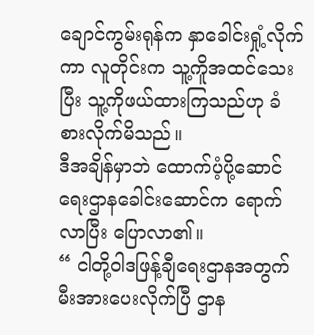ချောင်ကွမ်းရုန်က နှာခေါင်းရှုံ့လိုက်ကာ လူတိုင်းက သူ့ကိူအထင်သေးပြီး သူ့ကိုဖယ်ထားကြသည်ဟု ခံစားလိုက်မိသည်။
ဒီအချိန်မှာဘဲ ထောက်ပံ့ပို့ဆောင်ရေးဌာနခေါင်းဆောင်က ရောက်လာပြီး ပြောလာ၏။
“ ငါတို့ဝါဒဖြန့်ချီရေးဌာနအတွက် မီးအားပေးလိုက်ပြီ ဌာန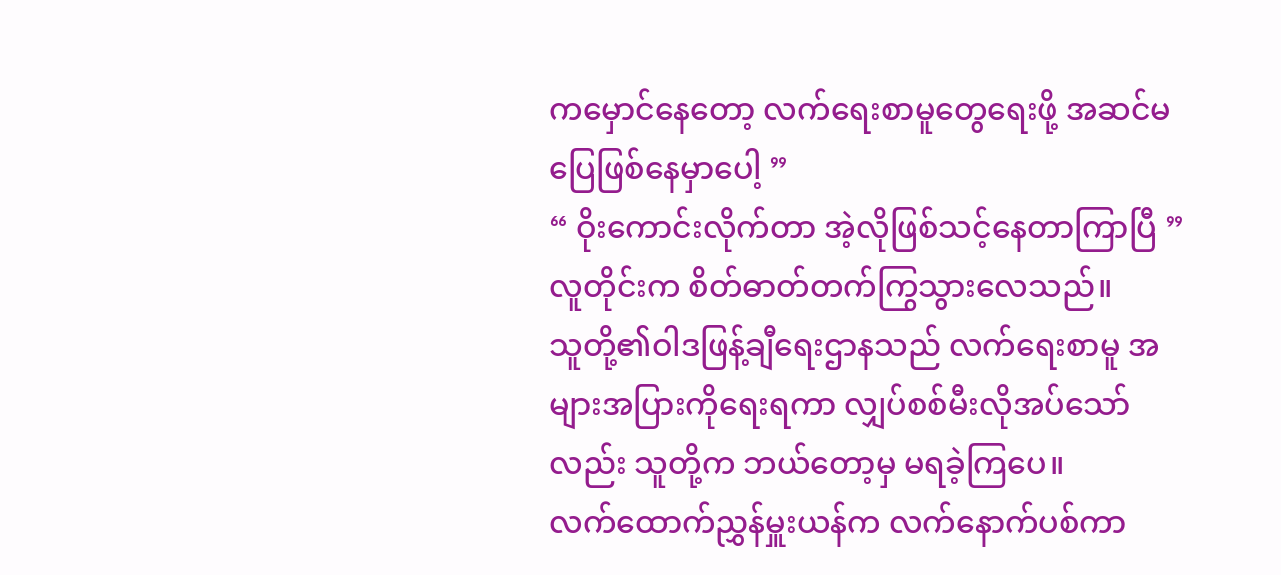ကမှောင်နေတော့ လက်ရေးစာမူတွေရေးဖို့ အဆင်မပြေဖြစ်နေမှာပေါ့ ”
“ ဝိုးကောင်းလိုက်တာ အဲ့လိုဖြစ်သင့်နေတာကြာပြီ ”
လူတိုင်းက စိတ်ဓာတ်တက်ကြွသွားလေသည်။
သူတို့၏ဝါဒဖြန့်ချီရေးဌာနသည် လက်ရေးစာမူ အများအပြားကိုရေးရကာ လျှပ်စစ်မီးလိုအပ်သော်လည်း သူတို့က ဘယ်တော့မှ မရခဲ့ကြပေ။
လက်ထောက်ညွှန်မှူးယန်က လက်နောက်ပစ်ကာ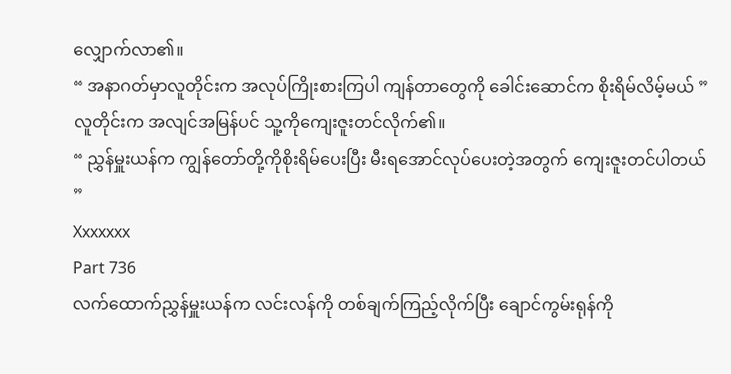လျှောက်လာ၏။
“ အနာဂတ်မှာလူတိုင်းက အလုပ်ကြိုးစားကြပါ ကျန်တာတွေကို ခေါင်းဆောင်က စိုးရိမ်လိမ့်မယ် ”
လူတိုင်းက အလျင်အမြန်ပင် သူ့ကိုကျေးဇူးတင်လိုက်၏။
“ ညွှန်မှူးယန်က ကျွန်တော်တို့ကိုစိုးရိမ်ပေးပြီး မီးရအောင်လုပ်ပေးတဲ့အတွက် ကျေးဇူးတင်ပါတယ် ”
Xxxxxxx
Part 736
လက်ထောက်ညွှန်မှူးယန်က လင်းလန်ကို တစ်ချက်ကြည့်လိုက်ပြီး ချောင်ကွမ်းရုန်ကို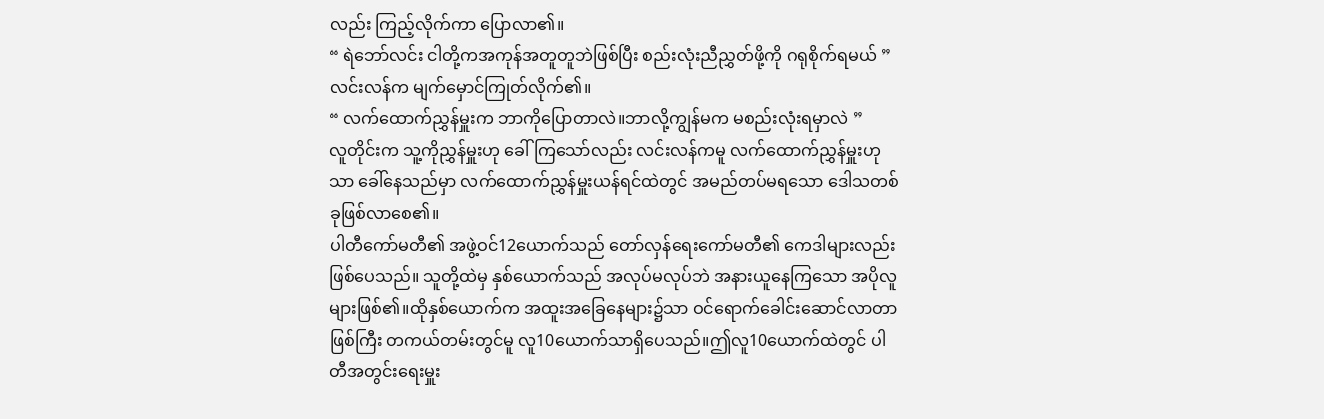လည်း ကြည့်လိုက်ကာ ပြောလာ၏။
“ ရဲဘော်လင်း ငါတို့ကအကုန်အတူတူဘဲဖြစ်ပြီး စည်းလုံးညီညွှတ်ဖို့ကို ဂရုစိုက်ရမယ် ”
လင်းလန်က မျက်မှောင်ကြုတ်လိုက်၏။
“ လက်ထောက်ညွှန်မှူးက ဘာကိုပြောတာလဲ။ဘာလို့ကျွန်မက မစည်းလုံးရမှာလဲ ”
လူတိုင်းက သူ့ကိုညွှန်မှူးဟု ခေါ်ကြသော်လည်း လင်းလန်ကမူ လက်ထောက်ညွှန်မှူးဟုသာ ခေါ်နေသည်မှာ လက်ထောက်ညွှန်မှူးယန်ရင်ထဲတွင် အမည်တပ်မရသော ဒေါသတစ်ခုဖြစ်လာစေ၏။
ပါတီကော်မတီ၏ အဖွဲ့ဝင်12ယောက်သည် တော်လှန်ရေးကော်မတီ၏ ကေဒါများလည်းဖြစ်ပေသည်။ သူတို့ထဲမှ နှစ်ယောက်သည် အလုပ်မလုပ်ဘဲ အနားယူနေကြသော အပိုလူများဖြစ်၏။ထိုနှစ်ယောက်က အထူးအခြေနေများ၌သာ ဝင်ရောက်ခေါင်းဆောင်လာတာဖြစ်ကြီး တကယ်တမ်းတွင်မူ လူ10ယောက်သာရှိပေသည်။ဤလူ10ယောက်ထဲတွင် ပါတီအတွင်းရေးမှူး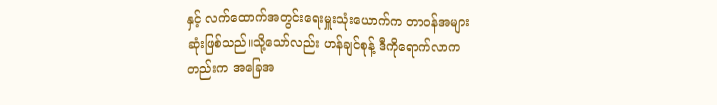နှင့် လက်ထောက်အတွင်းရေးမှူးသုံးယောက်က တာဝန်အများဆုံးဖြစ်သည်။သို့သော်လည်း ဟန်ချင်စုန့် ဒီကိုရောက်လာကတည်းက အခြေအ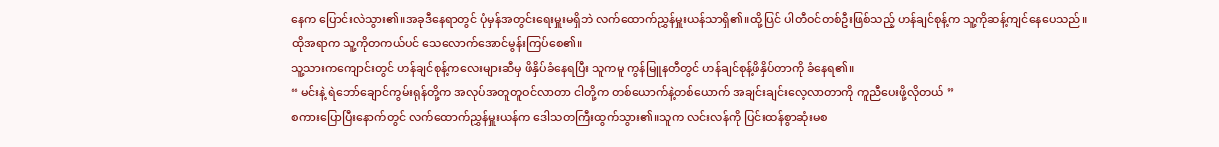နေက ပြောင်းလဲသွား၏။အခုဒီနေရာတွင် ပုံမှန်အတွင်းရေးမှူးမရှိဘဲ လက်ထောက်ညွှန်မှူးယန်သာရှိ၏။ထို့ပြင် ပါတီဝင်တစ်ဦးဖြစ်သည့် ဟန်ချင်စုန့်က သူ့ကိုဆန့်ကျင်နေပေသည်။
ထိုအရာက သူ့ကိုတကယ်ပင် သေလောက်အောင်မွန်းကြပ်စေ၏။
သူ့သားကကျောင်းတွင် ဟန်ချင်စုန့်ကလေးများဆီမှ ဖိနှိပ်ခံနေရပြီး သူကမူ ကွန်မြူနတီတွင် ဟန်ချင်စုန့်ဖိနှိပ်တာကို ခံနေရ၏။
“ မင်းနဲ့ ရဲဘော်ချောင်ကွမ်းရုန်တို့က အလုပ်အတူတူဝင်လာတာ ငါတို့က တစ်ယောက်နဲ့တစ်ယောက် အချင်းချင်းလေ့လာတာကို ကူညီပေးဖို့လိုတယ် ”
စကားပြောပြီးနောက်တွင် လက်ထောက်ညွှန်မှူးယန်က ဒေါသတကြီးထွက်သွား၏။သူက လင်းလန်ကို ပြင်းထန်စွာဆုံးမစ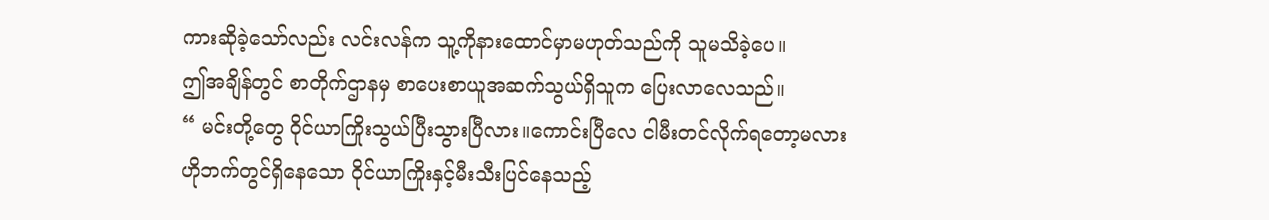ကားဆိုခဲ့သော်လည်း လင်းလန်က သူ့ကိုနားထောင်မှာမဟုတ်သည်ကို သူမသိခဲ့ပေ။
ဤအချိန်တွင် စာတိုက်ဌာနမှ စာပေးစာယူအဆက်သွယ်ရှိသူက ပြေးလာလေသည်။
“ မင်းတို့တွေ ဝိုင်ယာကြိုးသွယ်ပြီးသွားပြီလား။ကောင်းပြီလေ ငါမီးတင်လိုက်ရတော့မလား
ဟိုဘက်တွင်ရှိနေသော ဝိုင်ယာကြိုးနှင့်မီးသီးပြင်နေသည့်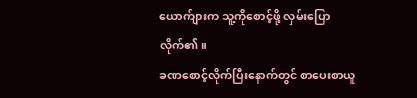ယောက်ျားက သူ့ကိုစောင့်ဖို့ လှမ်းပြောလိုက်၏။
ခဏစောင့်လိုက်ပြီးနောက်တွင် စာပေးစာယူ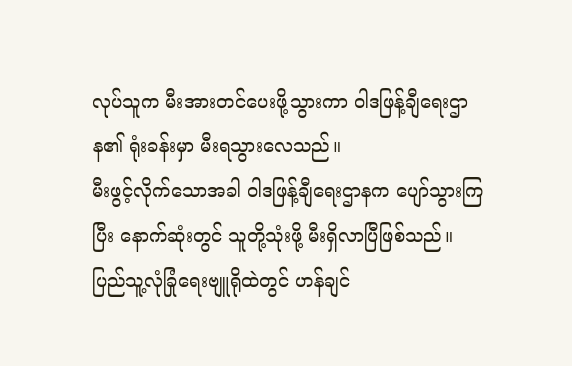လုပ်သူက မီးအားတင်ပေးဖို့သွားကာ ဝါဒဖြန့်ချီရေးဌာန၏ ရုံးခန်းမှာ မီးရသွားလေသည်။
မီးဖွင့်လိုက်သောအခါ ဝါဒဖြန့်ချီရေးဌာနက ပျော်သွားကြပြီး နောက်ဆုံးတွင် သူတို့သုံးဖို့ မီးရှိလာပြီဖြစ်သည်။
ပြည်သူ့လုံခြုံရေးဗျူရိုထဲတွင် ဟန်ချင်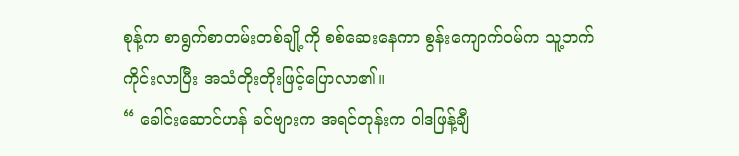စုန့်က စာရွက်စာတမ်းတစ်ချို့ကို စစ်ဆေးနေကာ စွန်းကျောက်ဝမ်က သူ့ဘက်ကိုင်းလာပြီး အသံတိုးတိုးဖြင့်ပြောလာ၏။
“ ခေါင်းဆောင်ဟန် ခင်ဗျားက အရင်တုန်းက ဝါဒဖြန့်ချီ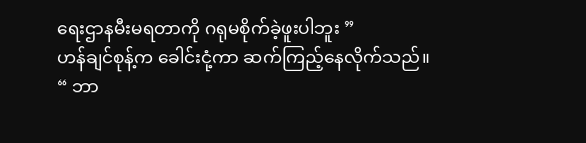ရေးဌာနမီးမရတာကို ဂရုမစိုက်ခဲ့ဖူးပါဘူး ”
ဟန်ချင်စုန့်က ခေါင်းငုံ့ကာ ဆက်ကြည့်နေလိုက်သည်။
“ ဘာ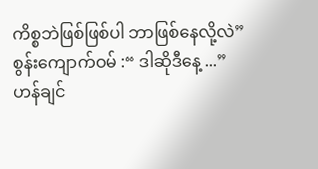ကိစ္စဘဲဖြစ်ဖြစ်ပါ ဘာဖြစ်နေလို့လဲ”
စွန်းကျောက်ဝမ် :“ ဒါဆိုဒီနေ့ ...”
ဟန်ချင်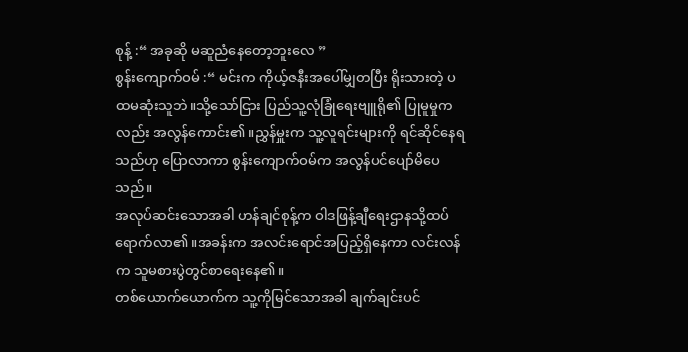စုန့် :“ အခုဆို မဆူညံနေတော့ဘူးလေ ”
စွန်းကျောက်ဝမ် :“ မင်းက ကိုယ့်ဇနီးအပေါ်မျှတပြီး ရိုးသားတဲ့ ပထမဆုံးသူဘဲ။သို့သော်ငြား ပြည်သူ့လုံခြုံရေးဗျူရို၏ ပြုမူမှုကလည်း အလွန်ကောင်း၏။ညွှန်မှူးက သူ့လူရင်းများကို ရင်ဆိုင်နေရသည်ဟု ပြောလာကာ စွန်းကျောက်ဝမ်က အလွန်ပင်ပျော်မိပေသည်။
အလုပ်ဆင်းသောအခါ ဟန်ချင်စုန့်က ဝါဒဖြန့်ချီရေးဌာနသို့ထပ်ရောက်လာ၏။အခန်းက အလင်းရောင်အပြည့်ရှိနေကာ လင်းလန်က သူမစားပွဲတွင်စာရေးနေ၏။
တစ်ယောက်ယောက်က သူ့ကိုမြင်သောအခါ ချက်ချင်းပင်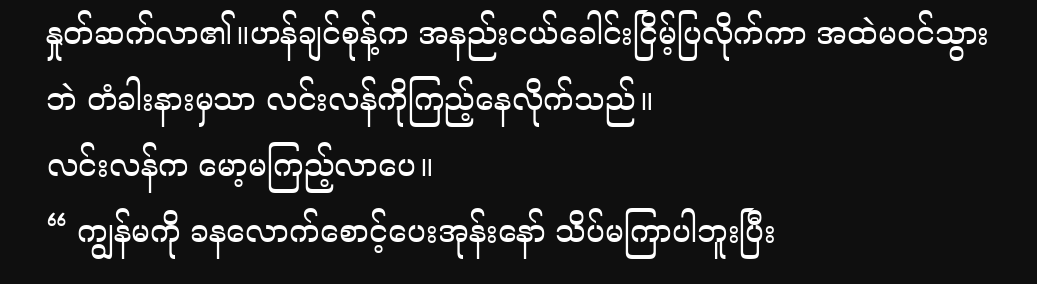နှုတ်ဆက်လာ၏။ဟန်ချင်စုန့်က အနည်းငယ်ခေါင်းငြိမ့်ပြလိုက်ကာ အထဲမဝင်သွားဘဲ တံခါးနားမှသာ လင်းလန်ကိုကြည့်နေလိုက်သည်။
လင်းလန်က မော့မကြည့်လာပေ။
“ ကျွန်မကို ခနလောက်စောင့်ပေးအုန်းနော် သိပ်မကြာပါဘူးပြီး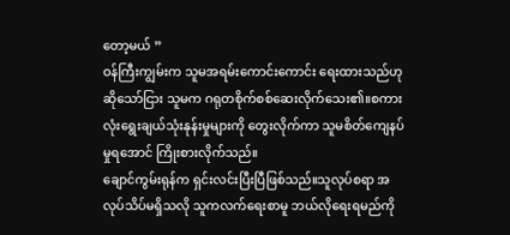တော့မယ် ”
ဝန်ကြီးကျွမ်းက သူမအရမ်းကောင်းကောင်း ရေးထားသည်ဟုဆိုသော်ငြား သူမက ဂရုတစိုက်စစ်ဆေးလိုက်သေး၏။စကားလုံးရွေးချယ်သုံးနုန်းမှုများကို တွေးလိုက်ကာ သူမစိတ်ကျေနပ်မှုရအောင် ကြိုးစားလိုက်သည်။
ချောင်ကွမ်းရုန်က ရှင်းလင်းပြီးပြီဖြစ်သည်။သူလုပ်စရာ အလုပ်သိပ်မရှိသလို သူကလက်ရေးစာမူ ဘယ်လိုရေးရမည်ကို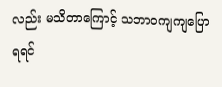လည်း မသိတာကြောင့် သဘာဝကျကျပြောရရင်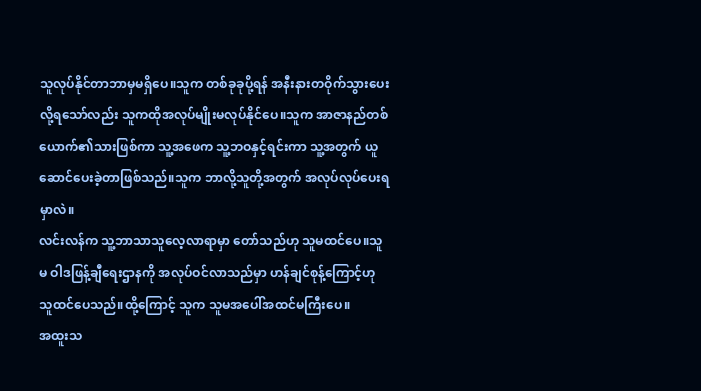သူလုပ်နိုင်တာဘာမှမရှိပေ။သူက တစ်ခုခုပို့ရန် အနီးနားတဝိုက်သွားပေးလို့ရသော်လည်း သူကထိုအလုပ်မျိုးမလုပ်နိုင်ပေ။သူက အာဇာနည်တစ်ယောက်၏သားဖြစ်ကာ သူ့အဖေက သူ့ဘဝနှင့်ရင်းကာ သူ့အတွက် ယူဆောင်ပေးခဲ့တာဖြစ်သည်။သူက ဘာလို့သူတို့အတွက် အလုပ်လုပ်ပေးရမှာလဲ။
လင်းလန်က သူ့ဘာသာသူလေ့လာရာမှာ တော်သည်ဟု သူမထင်ပေ။သူမ ဝါဒဖြန့်ချီရေးဌာနကို အလုပ်ဝင်လာသည်မှာ ဟန်ချင်စုန့်ကြောင့်ဟု သူထင်ပေသည်။ထို့ကြောင့် သူက သူမအပေါ်အထင်မကြီးပေ။
အထူးသ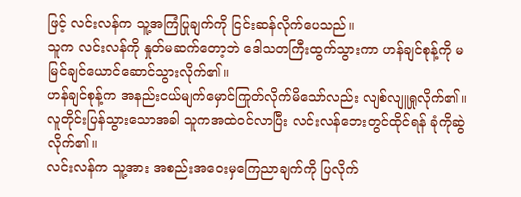ဖြင့် လင်းလန်က သူ့အကြံပြုချက်ကို ငြင်းဆန်လိုက်ပေသည်။
သူက လင်းလန်ကို နှုတ်မဆက်တော့ဘဲ ဒေါသတကြီးထွက်သွားကာ ဟန်ချင်စုန့်ကို မမြင်ချင်ယောင်ဆောင်သွားလိုက်၏။
ဟန်ချင်စုန့်က အနည်းငယ်မျက်မှောင်ကြုတ်လိုက်မိသော်လည်း လျစ်လျူရှုလိုက်၏။လူတိုင်းပြန်သွားသောအခါ သူကအထဲဝင်လာပြီး လင်းလန်ဘေးတွင်ထိုင်ရန် ခုံကိုဆွဲလိုက်၏။
လင်းလန်က သူ့အား အစည်းအဝေးမှကြေညာချက်ကို ပြလိုက်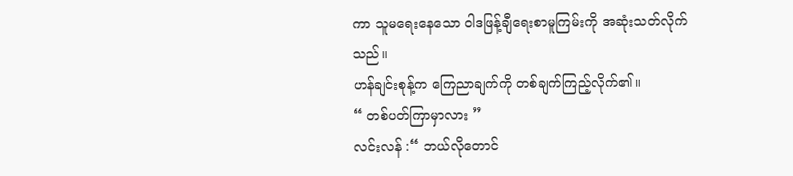ကာ သူမရေးနေသော ဝါဒဖြန့်ချီရေးစာမူကြမ်းကို အဆုံးသတ်လိုက်သည်။
ဟန်ချင်းစုန့်က ကြေညာချက်ကို တစ်ချက်ကြည့်လိုက်၏။
“ တစ်ပတ်ကြာမှာလား ”
လင်းလန် :“ ဘယ်လိုတောင်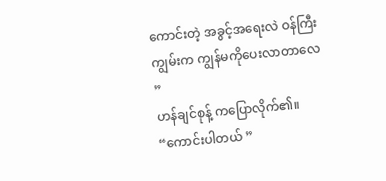ကောင်းတဲ့ အခွင့်အရေးလဲ ဝန်ကြီးကျွမ်းက ကျွန်မကိုပေးလာတာလေ ”
ဟန်ချင်စုန့် ကပြောလိုက်၏။
“ကောင်းပါတယ် ”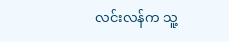လင်းလန်က သူ့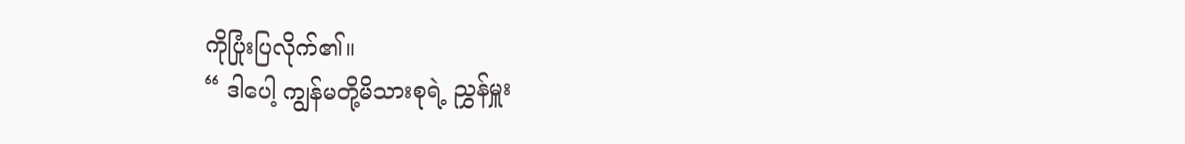ကိုပြုံးပြလိုက်၏။
“ ဒါပေါ့ ကျွန်မတို့မိသားစုရဲ့ ညွှန်မှူး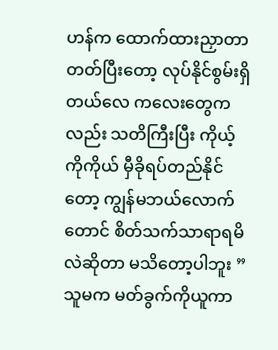ဟန်က ထောက်ထားညှာတာတတ်ပြီးတော့ လုပ်နိုင်စွမ်းရှိတယ်လေ ကလေးတွေကလည်း သတိကြီးပြီး ကိုယ့်ကိုကိုယ် မှီခိုရပ်တည်နိုင်တော့ ကျွန်မဘယ်လောက်တောင် စိတ်သက်သာရာရမိလဲဆိုတာ မသိတော့ပါဘူး ”
သူမက မတ်ခွက်ကိုယူကာ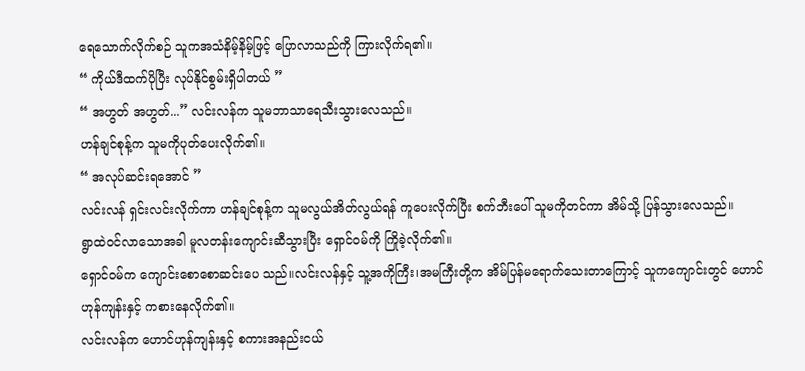ရေသောက်လိုက်စဉ် သူကအသံနိမ့်နိမ့်ဖြင့် ပြောလာသည်ကို ကြားလိုက်ရ၏။
“ ကိုယ်ဒီထက်ပိုပြီး လုပ်နိုင်စွမ်းရှိပါတယ် ”
“ အဟွတ် အဟွတ်...” လင်းလန်က သူမဘာသာရေသီးသွားလေသည်။
ဟန်ချင်စုန့်က သူမကိုပုတ်ပေးလိုက်၏။
“ အလုပ်ဆင်းရအောင် ”
လင်းလန် ရှင်းလင်းလိုက်ကာ ဟန်ချင်စုန့်က သူမလွယ်အိတ်လွယ်ရန် ကူပေးလိုက်ပြီး စက်ဘီးပေါ် သူမကိုတင်ကာ အိမ်သို့ ပြန်သွားလေသည်။
ရွာထဲဝင်လာသောအခါ မူလတန်းကျောင်းဆီသွားပြီး ရှောင်ဝမ်ကို ကြိုခဲ့လိုက်၏။
ရှောင်ဝမ်က ကျောင်းစောစောဆင်းပေ သည်။လင်းလန်နှင့် သူ့အကိုကြီး၊အမကြီးတို့က အိမ်ပြန်မရောက်သေးတာကြောင့် သူကကျောင်းတွင် ဟောင်ဟုန်ကျန်းနှင့် ကစားနေလိုက်၏။
လင်းလန်က ဟောင်ဟုန်ကျန်းနှင့် စကားအနည်းငယ်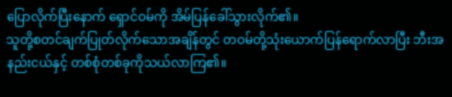ပြောလိုက်ပြီးနောက် ရှောင်ဝမ်ကို အိမ်ပြန်ခေါ်သွားလိုက်၏။
သူတို့စတင်ချက်ပြုတ်လိုက်သောအချိန်တွင် တဝမ်တို့သုံးယောက်ပြန်ရောက်လာပြီး ဘီးအနည်းငယ်နှင့် တစ်စုံတစ်ခုကိုသယ်လာကြ၏။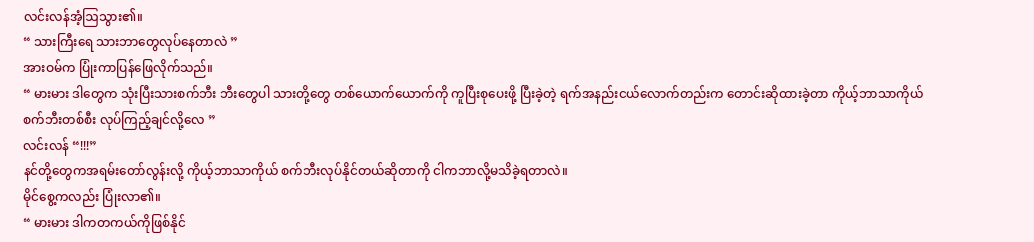လင်းလန်အံ့ဩသွား၏။
“ သားကြီးရေ သားဘာတွေလုပ်နေတာလဲ ”
အားဝမ်က ပြုံးကာပြန်ဖြေလိုက်သည်။
“ မားမား ဒါတွေက သုံးပြီးသားစက်ဘီး ဘီးတွေပါ သားတို့တွေ တစ်ယောက်ယောက်ကို ကူပြီးစုပေးဖို့ ပြီးခဲ့တဲ့ ရက်အနည်းငယ်လောက်တည်းက တောင်းဆိုထားခဲ့တာ ကိုယ့်ဘာသာကိုယ် စက်ဘီးတစ်စီး လုပ်ကြည့်ချင်လို့လေ ”
လင်းလန် “!!!”
နင်တို့တွေကအရမ်းတော်လွန်းလို့ ကိုယ့်ဘာသာကိုယ် စက်ဘီးလုပ်နိုင်တယ်ဆိုတာကို ငါကဘာလို့မသိခဲ့ရတာလဲ။
မိုင်စွေ့ကလည်း ပြုံးလာ၏။
“ မားမား ဒါကတကယ်ကိုဖြစ်နိုင်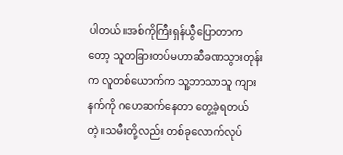ပါတယ်။အစ်ကိုကြီးရှန်ယွီပြောတာကတော့ သူတခြားတပ်မဟာဆီခဏသွားတုန်းက လူတစ်ယောက်က သူ့ဘာသာသူ ကျားနက်ကို ဂဟေဆက်နေတာ တွေ့ခဲ့ရတယ်တဲ့။သမီးတို့လည်း တစ်ခုလောက်လုပ်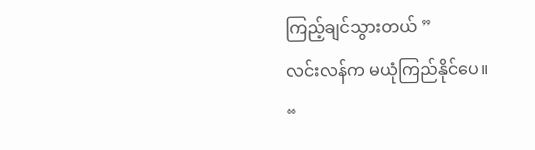ကြည့်ချင်သွားတယ် ”
လင်းလန်က မယုံကြည်နိုင်ပေ။
“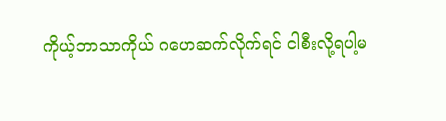ကိုယ့်ဘာသာကိုယ် ဂဟေဆက်လိုက်ရင် ငါစီးလို့ရပါ့မ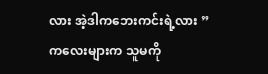လား အဲ့ဒါကဘေးကင်းရဲ့လား ”
ကလေးများက သူမကို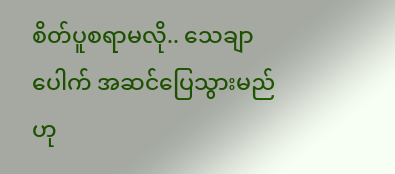စိတ်ပူစရာမလို.. သေချာပေါက် အဆင်ပြေသွားမည်ဟု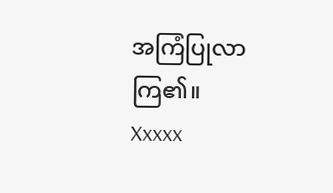အကြံပြုလာကြ၏။
Xxxxx